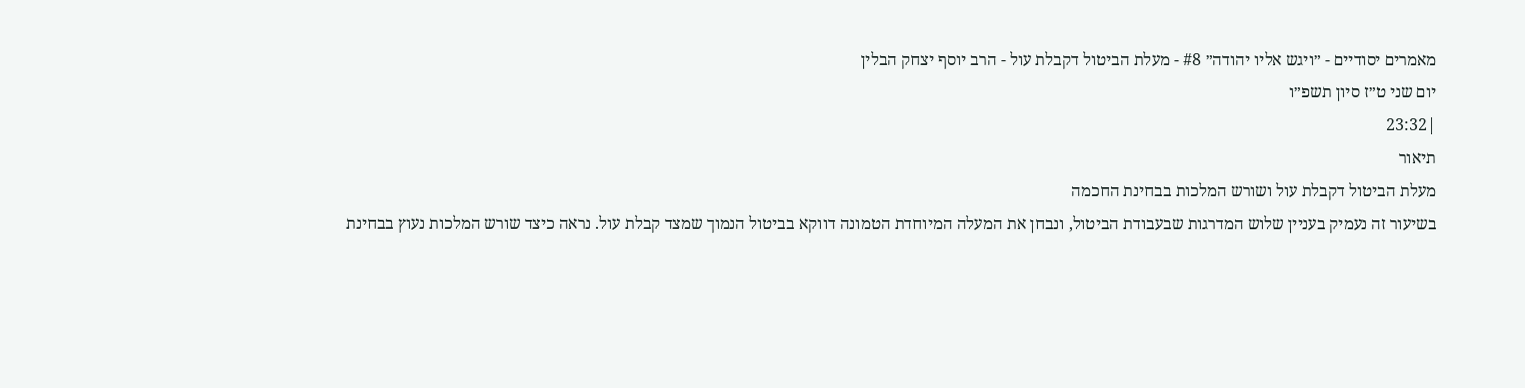מאמרים יסודיים - ״ויגש אליו יהודה״ #8 - מעלת הביטול דקבלת עול - הרב יוסף יצחק הבלין
יום שני ט״ז סיון תשפ״ו
|23:32
תיאור
מעלת הביטול דקבלת עול ושורש המלכות בבחינת החכמה
בשיעור זה נעמיק בעניין שלוש המדרגות שבעבודת הביטול, ונבחן את המעלה המיוחדת הטמונה דווקא בביטול הנמוך שמצד קבלת עול. נראה כיצד שורש המלכות נעוץ בבחינת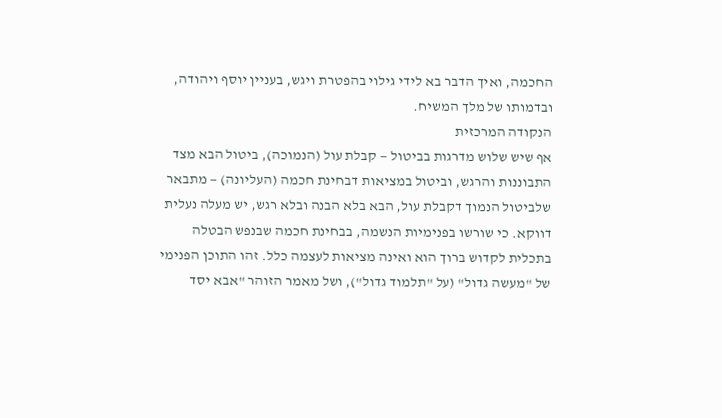החכמה, ואיך הדבר בא לידי גילוי בהפטרת ויגש, בעניין יוסף ויהודה, ובדמותו של מלך המשיח.
הנקודה המרכזית
אף שיש שלוש מדרגות בביטול — קבלת עול (הנמוכה), ביטול הבא מצד התבוננות והרגש, וביטול במציאות דבחינת חכמה (העליונה) — מתבאר שלביטול הנמוך דקבלת עול, הבא בלא הבנה ובלא רגש, יש מעלה נעלית דווקא. כי שורשו בפנימיות הנשמה, בבחינת חכמה שבנפש הבטלה בתכלית לקדוש ברוך הוא ואינה מציאות לעצמה כלל. זהו התוכן הפנימי של "מעשה גדול" (על "תלמוד גדול"), ושל מאמר הזוהר "אבא יסד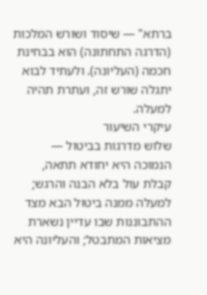ברתא" — שיסוד ושורש המלכות (הדרגה התחתונה) הוא בבחינת חכמה (העליונה). ולעתיד לבוא יתגלה שורש זה, ועתרת תהיה למעלה.
עיקרי השיעור
שלוש מדרגות בביטול — הנמוכה היא יחודא תתאה, קבלת עול בלא הבנה והרגש; למעלה ממנה ביטול הבא מצד ההתבוננות שבו עדיין נשארת מציאות המתבטל; והעליונה היא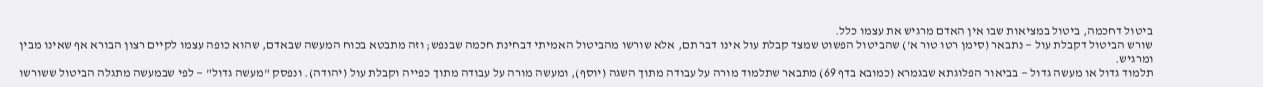ביטול דחכמה, ביטול במציאות שבו אין האדם מרגיש את עצמו כלל.
שורש הביטול דקבלת עול — נתבאר (סימן רטו טור א') שהביטול הפשוט שמצד קבלת עול אינו דבר תם, אלא שורשו מהביטול האמיתי דבחינת חכמה שבנפש; וזה מתבטא בכוח המעשה שבאדם, שהוא כופה עצמו לקיים רצון הבורא אף שאינו מבין ומרגיש.
תלמוד גדול או מעשה גדול — בביאור הפלוגתא שבגמרא (כמובא בדף 69) מתבאר שתלמוד מורה על עבודה מתוך השגה (יוסף), ומעשה מורה על עבודה מתוך כפייה וקבלת עול (יהודה). ונפסק "מעשה גדול" — לפי שבמעשה מתגלה הביטול ששורשו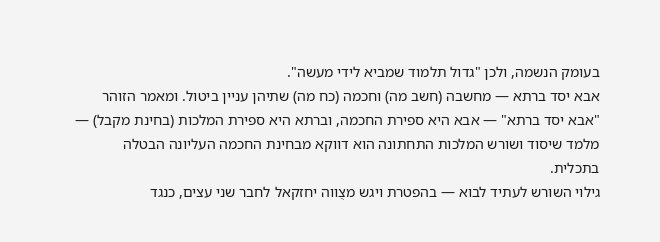בעומק הנשמה, ולכן "גדול תלמוד שמביא לידי מעשה".
אבא יסד ברתא — מחשבה (חשב מה) וחכמה (כח מה) שתיהן עניין ביטול. ומאמר הזוהר "אבא יסד ברתא" — אבא היא ספירת החכמה, וברתא היא ספירת המלכות (בחינת מקבל) — מלמד שיסוד ושורש המלכות התחתונה הוא דווקא מבחינת החכמה העליונה הבטלה בתכלית.
גילוי השורש לעתיד לבוא — בהפטרת ויגש מצֻווה יחזקאל לחבר שני עצים, כנגד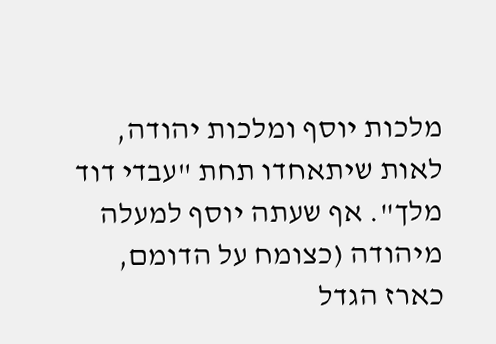מלכות יוסף ומלכות יהודה, לאות שיתאחדו תחת "עבדי דוד מלך". אף שעתה יוסף למעלה מיהודה (כצומח על הדומם, כארז הגדל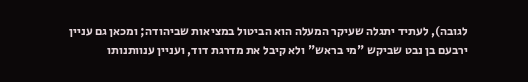לגובה), לעתיד יתגלה שעיקר המעלה הוא הביטול במציאות שביהודה; ומכאן גם עניין ירבעם בן נבט שביקש "מי בראש" ולא קיבל את מדרגת דוד, ועניין ענוותנותו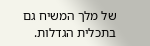של מלך המשיח גם בתכלית הגדלות.